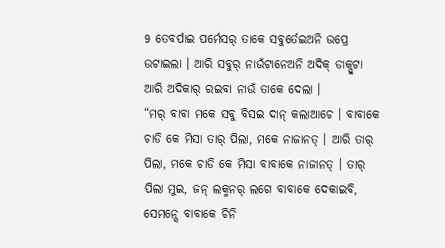9 ତେବର୍ପାଇ ପର୍ମେସର୍ ତାକେ ସବୁର୍ତେଇଅନି ଉପ୍ରେ ଉଟାଇଲା । ଆରି ସବୁର୍ ନାଉଁଟାନେଅନି ଅଦିକ୍ ଡାକ୍ପୁଟା ଆରି ଅଦିକାର୍ ରଇବା ନାଉଁ ତାକେ ଦେଲା ।
“ମର୍ ବାବା ମକେ ସବୁ ବିସଇ ଦାନ୍ କଲାଆଚେ । ବାବାକେ ଚାଡି କେ ମିସା ତାର୍ ପିଲା, ମକେ ନାଜାନତ୍ । ଆରି ତାର୍ ପିଲା, ମକେ ଚାଡି କେ ମିସା ବାବାକେ ନାଜାନତ୍ । ତାର୍ ପିଲା ମୁଇ, ଜନ୍ ଲକ୍ମନର୍ ଲଗେ ବାବାକେ ଦେକାଇବି, ସେମନ୍ସେ ବାବାକେ ଚିନି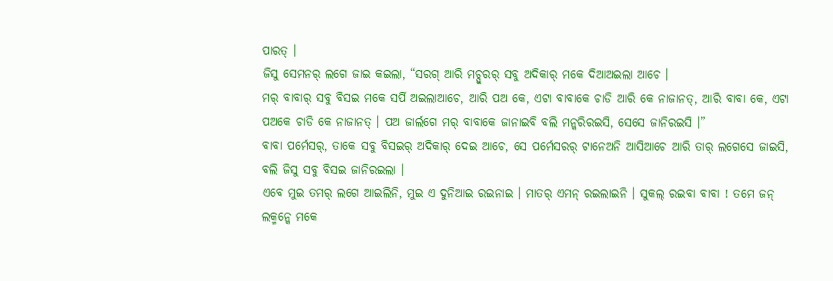ପାରତ୍ ।
ଜିସୁ ସେମନର୍ ଲଗେ ଜାଇ କଇଲା, “ସରଗ୍ ଆରି ମଚ୍ପୁରର୍ ସବୁ ଅଦିକାର୍ ମକେ ଦିଆଅଇଲା ଆଚେ ।
ମର୍ ବାବାର୍ ସବୁ ବିସଇ ମକେ ସର୍ପି ଅଇଲାଆଚେ, ଆରି ପଅ କେ, ଏଟା ବାବାକେ ଚାଡି ଆରି କେ ନାଜାନତ୍, ଆରି ବାବା କେ, ଏଟା ପଅକେ ଚାଡି କେ ନାଜାନତ୍ । ପଅ ଜାର୍ଲଗେ ମର୍ ବାବାକେ ଜାନାଇବି ବଲି ମନ୍କରିରଇସି, ସେସେ ଜାନିରଇସି ।”
ବାବା ପର୍ମେସର୍, ତାକେ ସବୁ ବିସଇର୍ ଅଦିକାର୍ ଦେଇ ଆଚେ, ସେ ପର୍ମେସରର୍ ଟାନେଅନି ଆସିଆଚେ ଆରି ତାର୍ ଲଗେସେ ଜାଇସି, ବଲି ଜିସୁ ସବୁ ବିସଇ ଜାନିରଇଲା ।
ଏବେ ମୁଇ ତମର୍ ଲଗେ ଆଇଲିନି, ମୁଇ ଏ ଦୁନିଆଇ ରଇନାଇ । ମାତର୍ ଏମନ୍ ରଇଲାଇନି । ସୁକଲ୍ ରଇବା ବାବା ! ତମେ ଜନ୍ ଲକ୍ମନ୍କେ ମକେ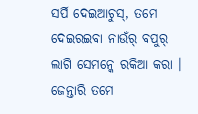ସର୍ପି ଦେଇଆଚୁସ୍, ତମେ ଦେଇରଇବା ନାଉଁର୍ ବପୁର୍ ଲାଗି ସେମନ୍କେ ରକିଆ କରା । ଜେନ୍ତାରି ତମେ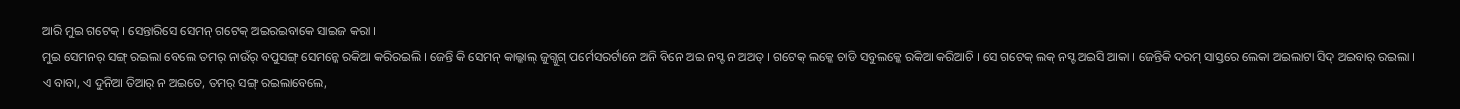ଆରି ମୁଇ ଗଟେକ୍ । ସେନ୍ତାରିସେ ସେମନ୍ ଗଟେକ୍ ଅଇରଇବାକେ ସାଇଜ କରା ।
ମୁଇ ସେମନର୍ ସଙ୍ଗ୍ ରଇଲା ବେଲେ ତମର୍ ନାଉଁର୍ ବପୁସଙ୍ଗ୍ ସେମନ୍କେ ରକିଆ କରିରଇଲି । ଜେନ୍ତି କି ସେମନ୍ କାଲ୍କାଲ୍ ଜୁଗ୍ଜୁଗ୍ ପର୍ମେସରର୍ଟାନେ ଅନି ବିନେ ଅଇ ନସ୍ଟ ନ ଅଅତ୍ । ଗଟେକ୍ ଲକ୍କେ ଚାଡି ସବୁଲକ୍କେ ରକିଆ କରିଆଚି । ସେ ଗଟେକ୍ ଲକ୍ ନସ୍ଟ ଅଇସି ଆକା । ଜେନ୍ତିକି ଦରମ୍ ସାସ୍ତରେ ଲେକା ଅଇଲାଟା ସିଦ୍ ଅଇବାର୍ ରଇଲା ।
ଏ ବାବା, ଏ ଦୁନିଆ ତିଆର୍ ନ ଅଇତେ, ତମର୍ ସଙ୍ଗ୍ ରଇଲାବେଲେ,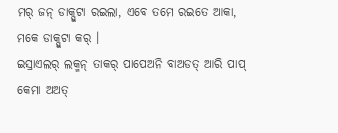ମର୍ ଜନ୍ ଡାକ୍ପୁଟା ରଇଲା, ଏବେ ତମେ ରଇତେ ଆକା, ମକେ ଡାକ୍ପୁଟା କର୍ ।
ଇସ୍ରାଏଲର୍ ଲକ୍ମନ୍ ତାକର୍ ପାପେଅନି ବାଅଡତ୍ ଆରି ପାପ୍ କେମା ଅଅତ୍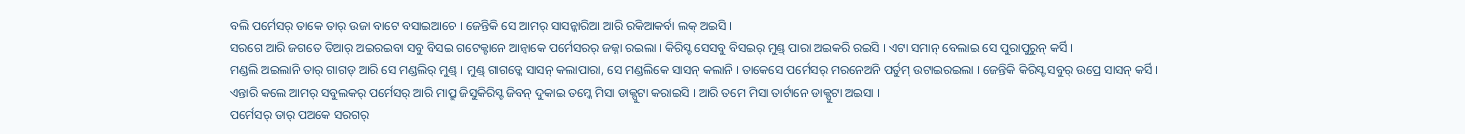ବଲି ପର୍ମେସର୍ ତାକେ ତାର୍ ଉଜା ବାଟେ ବସାଇଆଚେ । ଜେନ୍ତିକି ସେ ଆମର୍ ସାସନ୍କାରିଆ ଆରି ରକିଆକର୍ବା ଲକ୍ ଅଇସି ।
ସରଗେ ଆରି ଜଗତେ ତିଆର୍ ଅଇରଇବା ସବୁ ବିସଇ ଗଟେକ୍ଟାନେ ଆନ୍ବାକେ ପର୍ମେସରର୍ ଜଜ୍ନା ରଇଲା । କିରିସ୍ଟ ସେସବୁ ବିସଇର୍ ମୁଣ୍ଡ୍ ପାରା ଅଇକରି ରଇସି । ଏଟା ସମାନ୍ ବେଲାଇ ସେ ପୁରାପୁରୁନ୍ କର୍ସି ।
ମଣ୍ଡଲି ଅଇଲାନି ତାର୍ ଗାଗଡ୍ ଆରି ସେ ମଣ୍ଡଲିର୍ ମୁଣ୍ଡ୍ । ମୁଣ୍ଡ୍ ଗାଗଡ୍କେ ସାସନ୍ କଲାପାରା, ସେ ମଣ୍ଡଲିକେ ସାସନ୍ କଲାନି । ତାକେସେ ପର୍ମେସର୍ ମରନେଅନି ପର୍ତୁମ୍ ଉଟାଇରଇଲା । ଜେନ୍ତିକି କିରିସ୍ଟ ସବୁର୍ ଉପ୍ରେ ସାସନ୍ କର୍ସି ।
ଏନ୍ତାରି କଲେ ଆମର୍ ସବୁଲକର୍ ପର୍ମେସର୍ ଆରି ମାପ୍ରୁ ଜିସୁକିରିସ୍ଟ ଜିବନ୍ ଦୁକାଇ ତମ୍କେ ମିସା ଡାକ୍ପୁଟା କରାଇସି । ଆରି ତମେ ମିସା ତାର୍ଟାନେ ଡାକ୍ପୁଟା ଅଇସା ।
ପର୍ମେସର୍ ତାର୍ ପଅକେ ସରଗର୍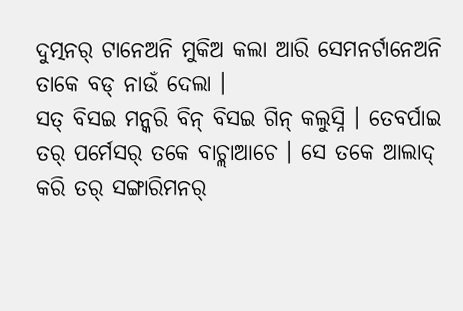ଦୁତ୍ମନର୍ ଟାନେଅନି ମୁକିଅ କଲା ଆରି ସେମନର୍ଟାନେଅନି ତାକେ ବଡ୍ ନାଉଁ ଦେଲା ।
ସତ୍ ବିସଇ ମନ୍କରି ବିନ୍ ବିସଇ ଗିନ୍ କଲୁସ୍ନି । ତେବର୍ପାଇ ତର୍ ପର୍ମେସର୍ ତକେ ବାଚ୍ଲାଆଚେ । ସେ ତକେ ଆଲାଦ୍ କରି ତର୍ ସଙ୍ଗାରିମନର୍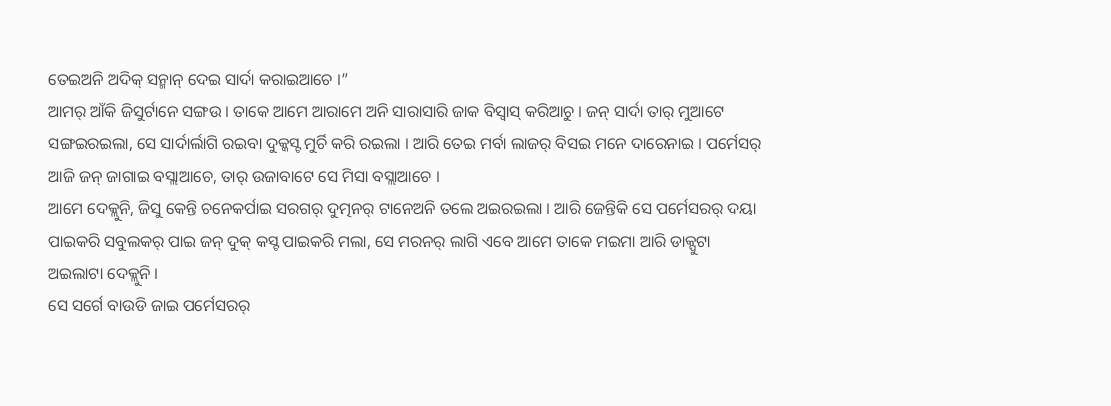ତେଇଅନି ଅଦିକ୍ ସନ୍ମାନ୍ ଦେଇ ସାର୍ଦା କରାଇଆଚେ ।”
ଆମର୍ ଆଁକି ଜିସୁର୍ଟାନେ ସଙ୍ଗଉ । ତାକେ ଆମେ ଆରାମେ ଅନି ସାରାସାରି ଜାକ ବିସ୍ବାସ୍ କରିଆଚୁ । ଜନ୍ ସାର୍ଦା ତାର୍ ମୁଆଟେ ସଙ୍ଗଇରଇଲା, ସେ ସାର୍ଦାର୍ଲାଗି ରଇବା ଦୁକ୍କସ୍ଟ ମୁର୍ଚି କରି ରଇଲା । ଆରି ତେଇ ମର୍ବା ଲାଜର୍ ବିସଇ ମନେ ଦାରେନାଇ । ପର୍ମେସର୍ ଆଜି ଜନ୍ ଜାଗାଇ ବସ୍ଲାଆଚେ, ତାର୍ ଉଜାବାଟେ ସେ ମିସା ବସ୍ଲାଆଚେ ।
ଆମେ ଦେକ୍ଲୁନି, ଜିସୁ କେନ୍ତି ଚନେକର୍ପାଇ ସରଗର୍ ଦୁତ୍ମନର୍ ଟାନେଅନି ତଲେ ଅଇରଇଲା । ଆରି ଜେନ୍ତିକି ସେ ପର୍ମେସରର୍ ଦୟା ପାଇକରି ସବୁଲକର୍ ପାଇ ଜନ୍ ଦୁକ୍ କସ୍ଟ ପାଇକରି ମଲା, ସେ ମରନର୍ ଲାଗି ଏବେ ଆମେ ତାକେ ମଇମା ଆରି ଡାକ୍ପୁଟା ଅଇଲାଟା ଦେକ୍ଲୁନି ।
ସେ ସର୍ଗେ ବାଉଡି ଜାଇ ପର୍ମେସରର୍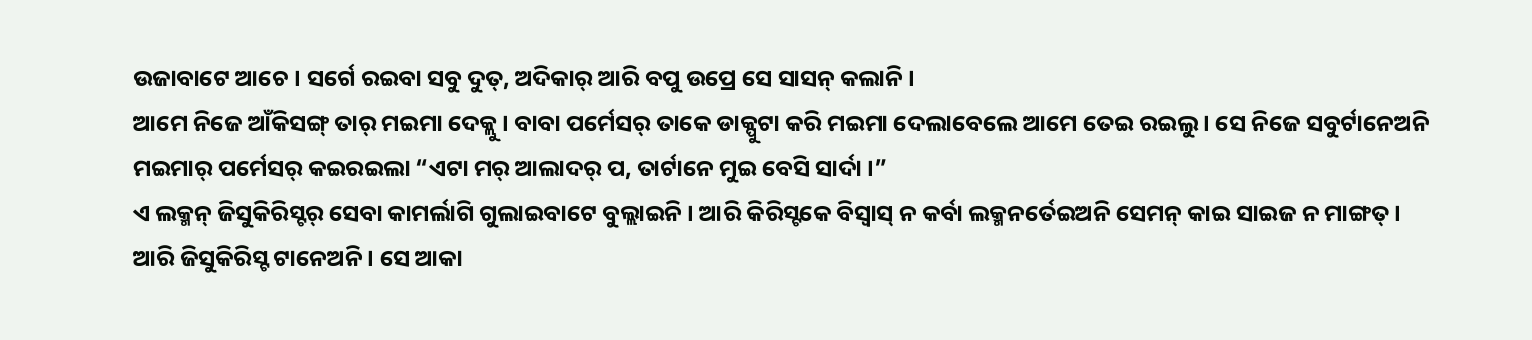ଉଜାବାଟେ ଆଚେ । ସର୍ଗେ ରଇବା ସବୁ ଦୁତ୍, ଅଦିକାର୍ ଆରି ବପୁ ଉପ୍ରେ ସେ ସାସନ୍ କଲାନି ।
ଆମେ ନିଜେ ଆଁକିସଙ୍ଗ୍ ତାର୍ ମଇମା ଦେକ୍ଲୁ । ବାବା ପର୍ମେସର୍ ତାକେ ଡାକ୍ପୁଟା କରି ମଇମା ଦେଲାବେଲେ ଆମେ ତେଇ ରଇଲୁ । ସେ ନିଜେ ସବୁର୍ଟାନେଅନି ମଇମାର୍ ପର୍ମେସର୍ କଇରଇଲା “ଏଟା ମର୍ ଆଲାଦର୍ ପ, ତାର୍ଟାନେ ମୁଇ ବେସି ସାର୍ଦା ।”
ଏ ଲକ୍ମନ୍ ଜିସୁକିରିସ୍ଟର୍ ସେବା କାମର୍ଲାଗି ଗୁଲାଇବାଟେ ବୁଲ୍ଲାଇନି । ଆରି କିରିସ୍ଟକେ ବିସ୍ବାସ୍ ନ କର୍ବା ଲକ୍ମନର୍ତେଇଅନି ସେମନ୍ କାଇ ସାଇଜ ନ ମାଙ୍ଗତ୍ ।
ଆରି ଜିସୁକିରିସ୍ଟ ଟାନେଅନି । ସେ ଆକା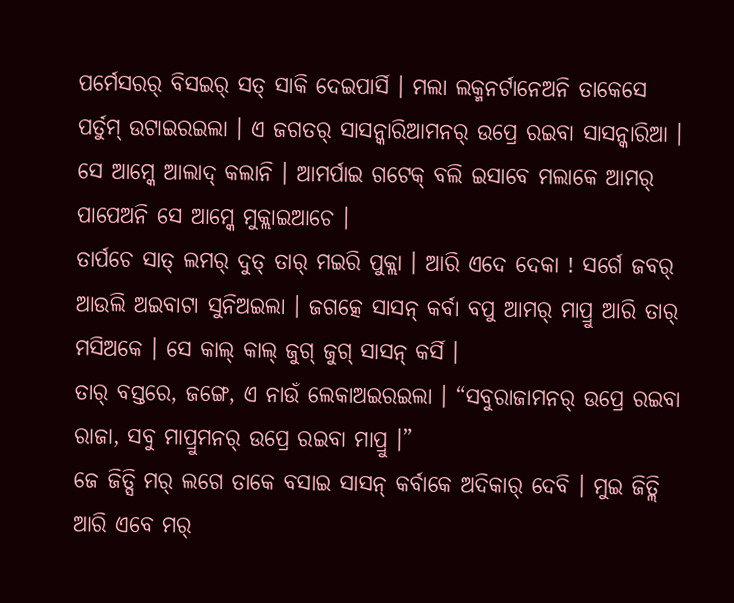ପର୍ମେସରର୍ ବିସଇର୍ ସତ୍ ସାକି ଦେଇପାର୍ସି । ମଲା ଲକ୍ମନର୍ଟାନେଅନି ତାକେସେ ପର୍ତୁମ୍ ଉଟାଇରଇଲା । ଏ ଜଗତର୍ ସାସନ୍କାରିଆମନର୍ ଉପ୍ରେ ରଇବା ସାସନ୍କାରିଆ । ସେ ଆମ୍କେ ଆଲାଦ୍ କଲାନି । ଆମର୍ପାଇ ଗଟେକ୍ ବଲି ଇସାବେ ମଲାକେ ଆମର୍ ପାପେଅନି ସେ ଆମ୍କେ ମୁକ୍ଲାଇଆଚେ ।
ତାର୍ପଚେ ସାତ୍ ଲମର୍ ଦୁତ୍ ତାର୍ ମଇରି ପୁକ୍ଲା । ଆରି ଏଦେ ଦେକା ! ସର୍ଗେ ଜବର୍ ଆଉଲି ଅଇବାଟା ସୁନିଅଇଲା । ଜଗତ୍କେ ସାସନ୍ କର୍ବା ବପୁ ଆମର୍ ମାପ୍ରୁ ଆରି ତାର୍ ମସିଅକେ । ସେ କାଲ୍ କାଲ୍ ଜୁଗ୍ ଜୁଗ୍ ସାସନ୍ କର୍ସି ।
ତାର୍ ବସ୍ତରେ, ଜଙ୍ଗେ, ଏ ନାଉଁ ଲେକାଅଇରଇଲା । “ସବୁରାଜାମନର୍ ଉପ୍ରେ ରଇବା ରାଜା, ସବୁ ମାପ୍ରୁମନର୍ ଉପ୍ରେ ରଇବା ମାପ୍ରୁ ।”
ଜେ ଜିତ୍ସି ମର୍ ଲଗେ ତାକେ ବସାଇ ସାସନ୍ କର୍ବାକେ ଅଦିକାର୍ ଦେବି । ମୁଇ ଜିତ୍ଲି ଆରି ଏବେ ମର୍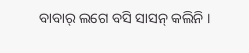ବାବାର୍ ଲଗେ ବସି ସାସନ୍ କଲିନି ।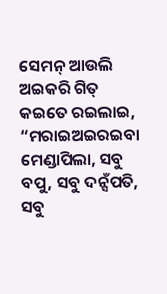ସେମନ୍ ଆଉଲି ଅଇକରି ଗିତ୍ କଇତେ ରଇଲାଇ, “ମରାଇଅଇରଇବା ମେଣ୍ଡାପିଲା, ସବୁ ବପୁ, ସବୁ ଦନ୍ସଁପତି, ସବୁ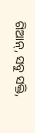ଗିଆନ୍, ସବୁ ସକ୍ତି,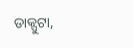ଡାକ୍ପୁଟା,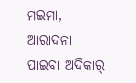ମଇମା, ଆରାଦନା ପାଇବା ଅଦିକାର୍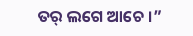ତର୍ ଲଗେ ଆଚେ ।”